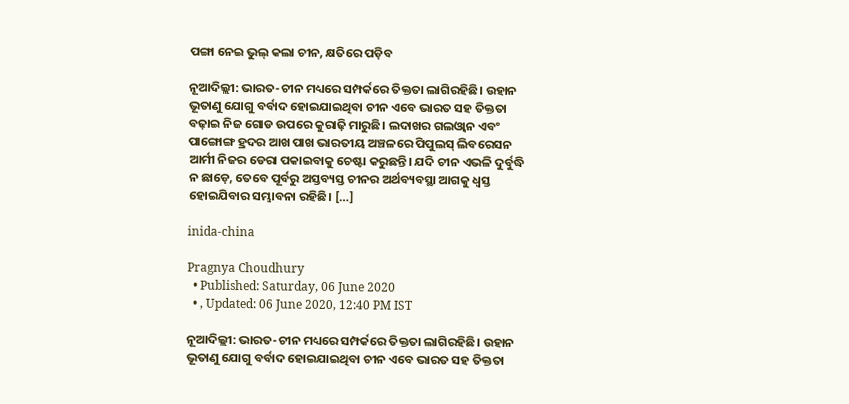ପଙ୍ଗା ନେଇ ଭୁଲ୍ କଲା ଚୀନ, କ୍ଷତିରେ ପଡ଼ିବ

ନୂଆଦିଲ୍ଲୀ: ଭାରତ-ଚୀନ ମଧ୍ୟରେ ସମ୍ପର୍କରେ ତିକ୍ତତା ଲାଗିରହିଛି। ଉହାନ ଭୂତାଣୁ ଯୋଗୁ ବର୍ବାଦ ହୋଇଯାଇଥିବା ଚୀନ ଏବେ ଭାରତ ସହ ତିକ୍ତତା ବଢ଼ାଇ ନିଜ ଗୋଡ ଉପରେ କୁରାଢ଼ି ମାରୁଛି। ଲଦାଖର ଗଲଓ୍ୱାନ ଏବଂ ପାଙ୍ଗୋଙ୍ଗ ହ୍ରଦର ଆଖ ପାଖ ଭାରତୀୟ ଅଞ୍ଚଳରେ ପିପୁଲସ୍ ଲିବରେସନ ଆର୍ମୀ ନିଜର ଡେରା ପକାଇବାକୁ ଚେଷ୍ଟା କରୁଛନ୍ତି। ଯଦି ଚୀନ ଏଭଳି ଦୁର୍ବୁଦ୍ଧି ନ ଛାଡ଼େ, ତେବେ ପୂର୍ବରୁ ଅସ୍ତବ୍ୟସ୍ତ ଚୀନର ଅର୍ଥବ୍ୟବସ୍ଥା ଆଗକୁ ଧ୍ୱସ୍ତ ହୋଇଯିବାର ସମ୍ଭାବନା ରହିଛି। […]

inida-china

Pragnya Choudhury
  • Published: Saturday, 06 June 2020
  • , Updated: 06 June 2020, 12:40 PM IST

ନୂଆଦିଲ୍ଲୀ: ଭାରତ-ଚୀନ ମଧ୍ୟରେ ସମ୍ପର୍କରେ ତିକ୍ତତା ଲାଗିରହିଛି। ଉହାନ ଭୂତାଣୁ ଯୋଗୁ ବର୍ବାଦ ହୋଇଯାଇଥିବା ଚୀନ ଏବେ ଭାରତ ସହ ତିକ୍ତତା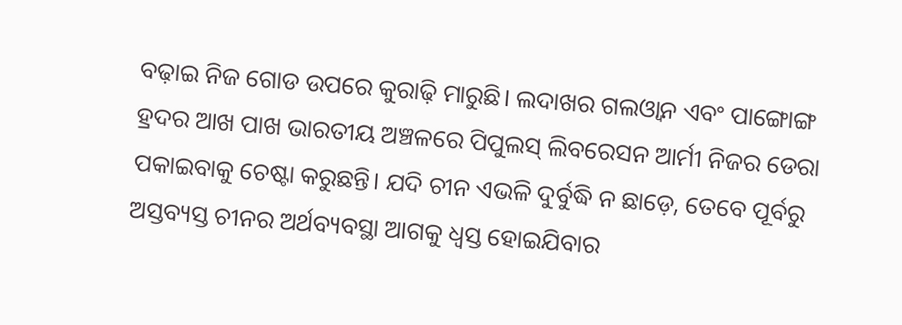ବଢ଼ାଇ ନିଜ ଗୋଡ ଉପରେ କୁରାଢ଼ି ମାରୁଛି। ଲଦାଖର ଗଲଓ୍ୱାନ ଏବଂ ପାଙ୍ଗୋଙ୍ଗ ହ୍ରଦର ଆଖ ପାଖ ଭାରତୀୟ ଅଞ୍ଚଳରେ ପିପୁଲସ୍ ଲିବରେସନ ଆର୍ମୀ ନିଜର ଡେରା ପକାଇବାକୁ ଚେଷ୍ଟା କରୁଛନ୍ତି। ଯଦି ଚୀନ ଏଭଳି ଦୁର୍ବୁଦ୍ଧି ନ ଛାଡ଼େ, ତେବେ ପୂର୍ବରୁ ଅସ୍ତବ୍ୟସ୍ତ ଚୀନର ଅର୍ଥବ୍ୟବସ୍ଥା ଆଗକୁ ଧ୍ୱସ୍ତ ହୋଇଯିବାର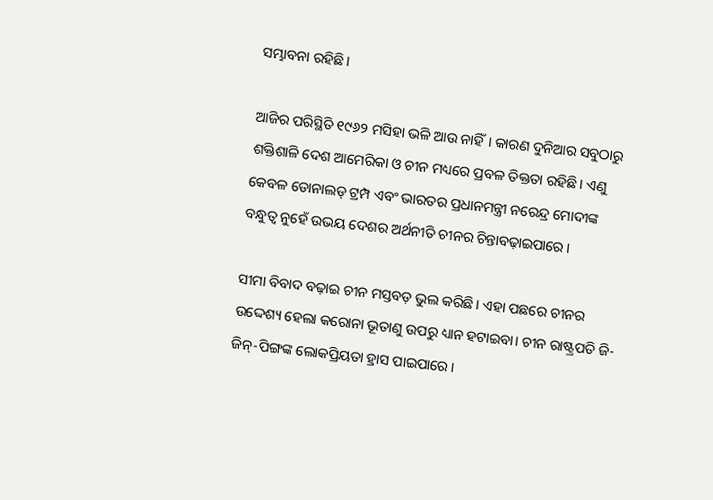ସମ୍ଭାବନା ରହିଛି।

ଆଜିର ପରିସ୍ଥିତି ୧୯୬୨ ମସିହା ଭଳି ଆଉ ନାହିଁ। କାରଣ ଦୁନିଆର ସବୁଠାରୁ ଶକ୍ତିଶାଳି ଦେଶ ଆମେରିକା ଓ ଚୀନ ମଧ୍ୟରେ ପ୍ରବଳ ତିକ୍ତତା ରହିଛି। ଏଣୁ କେବଳ ଡୋନାଲଡ୍ ଟ୍ରମ୍ପ ଏବଂ ଭାରତର ପ୍ରଧାନମନ୍ତ୍ରୀ ନରେନ୍ଦ୍ର ମୋଦୀଙ୍କ ବନ୍ଧୁତ୍ୱ ନୁହେଁ ଉଭୟ ଦେଶର ଅର୍ଥନୀତି ଚୀନର ଚିନ୍ତାବଢ଼ାଇପାରେ।

ସୀମା ବିବାଦ ବଢ଼ାଇ ଚୀନ ମସ୍ତବଡ଼ ଭୁଲ କରିଛି। ଏହା ପଛରେ ଚୀନର ଉଦ୍ଦେଶ୍ୟ ହେଲା କରୋନା ଭୂତାଣୁ ଉପରୁ ଧ୍ୟାନ ହଟାଇବା। ଚୀନ ରାଷ୍ଟ୍ରପତି ଜି-ଜିନ୍-ପିଙ୍ଗଙ୍କ ଲୋକପ୍ରିୟତା ହ୍ରାସ ପାଇପାରେ।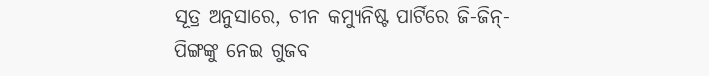ସୂତ୍ର ଅନୁସାରେ, ଚୀନ କମ୍ୟୁନିଷ୍ଟ ପାର୍ଟିରେ ଜି-ଜିନ୍-ପିଙ୍ଗଙ୍କୁ ନେଇ ଗୁଜବ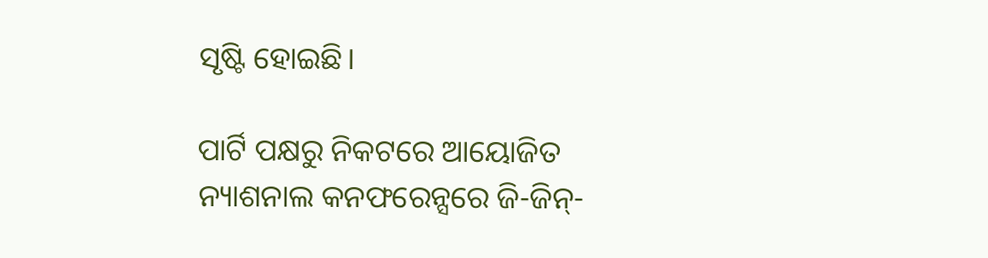ସୃଷ୍ଟି ହୋଇଛି।

ପାର୍ଟି ପକ୍ଷରୁ ନିକଟରେ ଆୟୋଜିତ ନ୍ୟାଶନାଲ କନଫରେନ୍ସରେ ଜି-ଜିନ୍-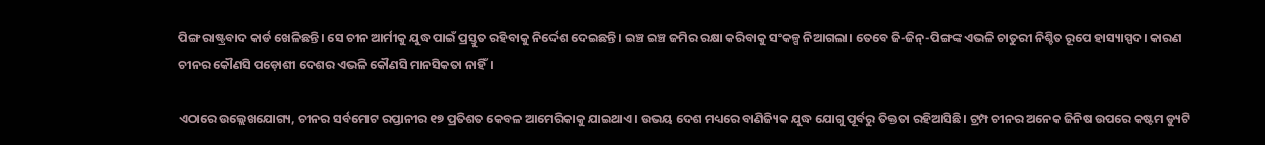ପିଙ୍ଗ ରାଷ୍ଟ୍ରବାଦ କାର୍ଡ ଖେଳିଛନ୍ତି। ସେ ଚୀନ ଆର୍ମୀକୁ ଯୁଦ୍ଧ ପାଇଁ ପ୍ରସ୍ତୁତ ରହିବାକୁ ନିର୍ଦ୍ଦେଶ ଦେଇଛନ୍ତି। ଇଞ୍ଚ ଇଞ୍ଚ ଜମିର ରକ୍ଷା କରିବାକୁ ସଂକଳ୍ପ ନିଆଗଲା। ତେବେ ଜି-ଜିନ୍-ପିଙ୍ଗଙ୍କ ଏଭଳି ଚାତୁରୀ ନିଶ୍ଚିତ ରୂପେ ହାସ୍ୟାସ୍ପଦ। କାରଣ ଚୀନର କୌଣସି ପଡ଼ୋଶୀ ଦେଶର ଏଭଳି କୌଣସି ମାନସିକତା ନାହିଁ।

ଏଠାରେ ଉଲ୍ଲେଖଯୋଗ୍ୟ, ଚୀନର ସର୍ବମୋଟ ରପ୍ତାନୀର ୧୭ ପ୍ରତିଶତ କେବଳ ଆମେରିକାକୁ ଯାଇଥାଏ। ଉଭୟ ଦେଶ ମଧ୍ୟରେ ବାଣିଜ୍ୟିକ ଯୁଦ୍ଧ ଯୋଗୁ ପୂର୍ବରୁ ତିକ୍ତତା ରହିଆସିଛି। ଟ୍ରମ୍ପ ଚୀନର ଅନେକ ଜିନିଷ ଉପରେ କଷ୍ଟମ ଡ୍ୟୁଟି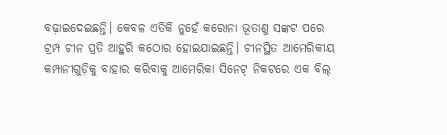ବଢ଼ାଇଦେଇଛନ୍ତି। କେବଳ ଏତିକି ନୁହେଁ କରୋନା ଭୂତାଣୁ ସଙ୍କଟ ପରେ ଟ୍ରମ୍ପ ଚୀନ ପ୍ରତି ଆହୁରି କଠୋର ହୋଇଯାଇଛନ୍ତି। ଚୀନସ୍ଥିତ ଆମେରିକୀୟ କମ୍ପାନୀଗୁଡ଼ିକୁ ବାହାର କରିବାକୁ ଆମେରିକା ସିନେଟ୍ ନିକଟରେ ଏକ ବିଲ୍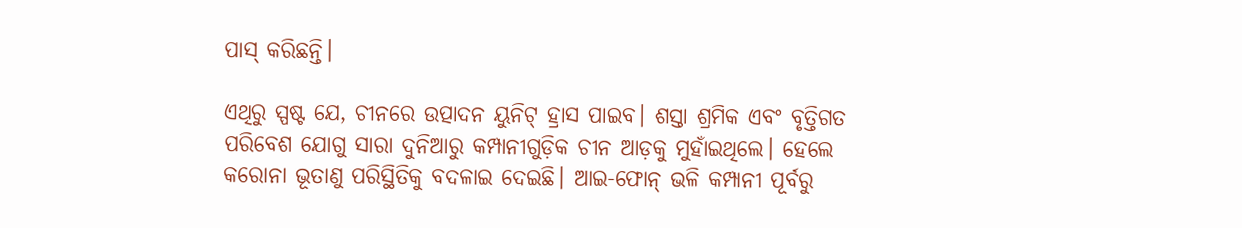ପାସ୍ କରିଛନ୍ତି।

ଏଥିରୁ ସ୍ପଷ୍ଟ ଯେ, ଚୀନରେ ଉତ୍ପାଦନ ୟୁନିଟ୍ ହ୍ରାସ ପାଇବ। ଶସ୍ତା ଶ୍ରମିକ ଏବଂ ବୃତ୍ତିଗତ ପରିବେଶ ଯୋଗୁ ସାରା ଦୁନିଆରୁ କମ୍ପାନୀଗୁଡ଼ିକ ଚୀନ ଆଡ଼କୁ ମୁହାଁଇଥିଲେ। ହେଲେ କରୋନା ଭୂତାଣୁ ପରିସ୍ଥିତିକୁ ବଦଳାଇ ଦେଇଛି। ଆଇ-ଫୋନ୍ ଭଳି କମ୍ପାନୀ ପୂର୍ବରୁ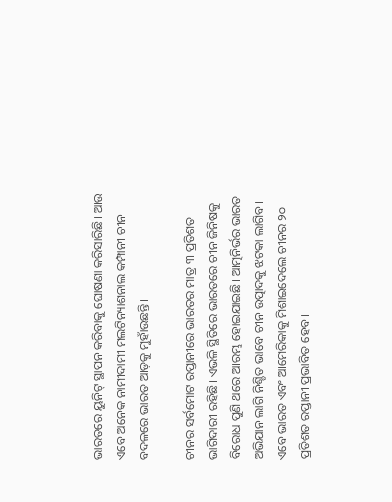ଭାରତରେ ୟୁନିଟ୍ ସ୍ଥାପନ କରିବାକୁ ଘୋଷଣା କରିସାରିଛି। ଆଉ ଏବେ ଅନେକ ନାମୀଦାମୀ ମଲଟିନ୍ୟାଶନାଲ କମ୍ପାନୀ ଚୀନ ବଦଳରେ ଭାରତ ଆଡ଼କୁ ମୁହାଁଉଛନ୍ତି।

ଚୀନର ସର୍ବମୋଟ ରପ୍ତାନୀରେ ଭାରତର ମାତ୍ର ୩ ପ୍ରତିଶତ ଭାଗିଦାରୀ ରହିଛି। ଏଭଳି ସ୍ଥିତିରେ ଭାରତରେ ଚୀନ ଜିନିଷକୁ ବିରୋଧ ପୁଣି ଥରେ ଆରମ୍ଭ ହୋଇଯାଇଛି। ଆତ୍ମନିର୍ଭର ଭାରତ ଅଭିଯାନ ଲାଗି ନିଶ୍ଚିତ ଭାବେ ଚୀନ ଉତ୍ପାଦକୁ ଝଟକା ଲାଗିବ। ଏବେ ଭାରତ ଏବଂ ଆମେରିକାକୁ ମିଶାଇଦେଲେ ଚୀନର ୨୦ ପ୍ରତିଶତ ରପ୍ତାନୀ ପ୍ରଭାବିତ ହେବ।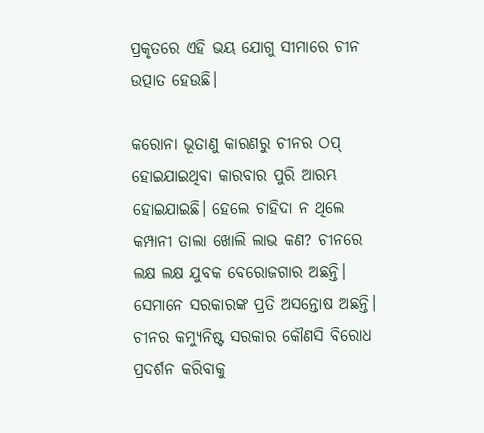ପ୍ରକୃତରେ ଏହି ଭୟ ଯୋଗୁ ସୀମାରେ ଚୀନ ଉତ୍ପାତ ହେଉଛି।

କରୋନା ଭୂତାଣୁ କାରଣରୁ ଚୀନର ଠପ୍ ହୋଇଯାଇଥିବା କାରବାର ପୁରି ଆରମ୍ଭ ହୋଇଯାଇଛି। ହେଲେ ଚାହିଦା ନ ଥିଲେ କମ୍ପାନୀ ତାଲା ଖୋଲି ଲାଭ କଣ? ଚୀନରେ ଲକ୍ଷ ଲକ୍ଷ ଯୁବକ ବେରୋଜଗାର ଅଛନ୍ତି। ସେମାନେ ସରକାରଙ୍କ ପ୍ରତି ଅସନ୍ତୋଷ ଅଛନ୍ତି। ଚୀନର କମ୍ୟୁନିଷ୍ଟ ସରକାର କୌଣସି ବିରୋଧ ପ୍ରଦର୍ଶନ କରିବାକୁ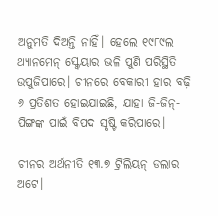ଅନୁମତି ଦିଅନ୍ତି ନାହିଁ। ହେଲେ ୧୯୮୯ଲ ଥ୍ୟାନମେନ୍ ସ୍କ୍ବେୟାର ଭଳି ପୁଣି ପରିସ୍ଥିତି ଉପୁଜିପାରେ। ଚୀନରେ ବେକାରୀ ହାର ବଢ଼ି ୬ ପ୍ରତିଶତ ହୋଇଯାଇଛି, ଯାହା ଜି-ଜିନ୍-ପିଙ୍ଗଙ୍କ ପାଇଁ ବିପଦ ସୃଷ୍ଟି କରିପାରେ।

ଚୀନର ଅର୍ଥନୀତି ୧୩.୭ ଟ୍ରିଲିୟନ୍ ଡଲାର ଅଟେ।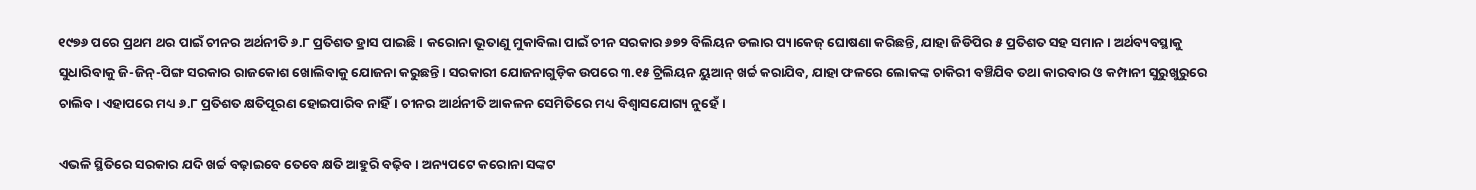୧୯୭୬ ପରେ ପ୍ରଥମ ଥର ପାଇଁ ଚୀନର ଅର୍ଥନୀତି ୬.୮ ପ୍ରତିଶତ ହ୍ରାସ ପାଇଛି। କରୋନା ଭୂତାଣୁ ମୁକାବିଲା ପାଇଁ ଚୀନ ସରକାର ୬୭୨ ବିଲିୟନ ଡଲାର ପ୍ୟାକେଜ୍ ଘୋଷଣା କରିଛନ୍ତି, ଯାହା ଜିଡିପିର ୫ ପ୍ରତିଶତ ସହ ସମାନ। ଅର୍ଥବ୍ୟବସ୍ଥାକୁ ସୁଧାରିବାକୁ ଜି-ଜିନ୍-ପିଙ୍ଗ ସରକାର ରାଜକୋଶ ଖୋଲିବାକୁ ଯୋଜନା କରୁଛନ୍ତି। ସରକାରୀ ଯୋଜନାଗୁଡ଼ିକ ଉପରେ ୩.୧୫ ଟ୍ରିଲିୟନ ୟୁଆନ୍ ଖର୍ଚ୍ଚ କରାଯିବ, ଯାହା ଫଳରେ ଲୋକଙ୍କ ଚାକିରୀ ବଞ୍ଚିଯିବ ତଥା କାରବାର ଓ କମ୍ପାନୀ ସୁରୁଖୁରୁରେ ଚାଲିବ। ଏହାପରେ ମଧ୍ୟ ୬.୮ ପ୍ରତିଶତ କ୍ଷତିପୂରଣ ହୋଇପାରିବ ନାହିଁ। ଚୀନର ଆର୍ଥନୀତି ଆକଳନ ସେମିତିରେ ମଧ୍ୟ ବିଶ୍ୱାସଯୋଗ୍ୟ ନୁହେଁ।

ଏଭଳି ସ୍ଥିତିରେ ସରକାର ଯଦି ଖର୍ଚ୍ଚ ବଢ଼ାଇବେ ତେବେ କ୍ଷତି ଆହୁରି ବଢ଼ିବ। ଅନ୍ୟପଟେ କରୋନା ସଙ୍କଟ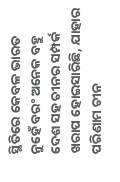ସ୍ଥିତିରେ କେବଳ ଭାରତ ନୁହେଁ ବରଂ ଅନେକ ବହୁ ଦେଶ ସହ ଚୀନର ସମ୍ପର୍କ ଖରାପ ହୋଇସାରିଛି, ଯାହାର ପରିଣାମ ଚୀନ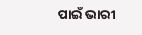ପାଇଁ ଭାରୀ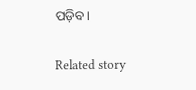ପଡ଼ିବ।

Related story